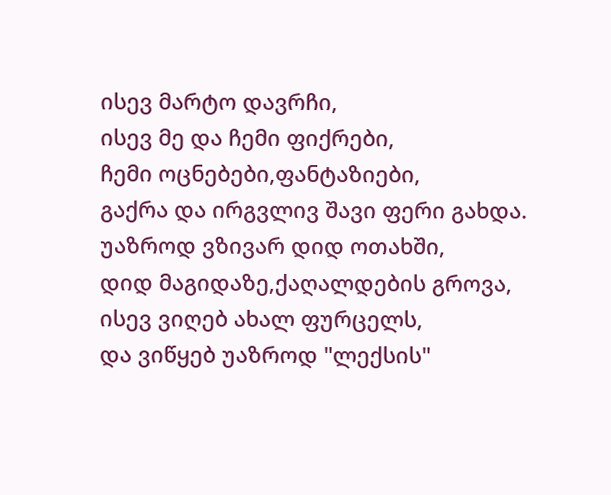ისევ მარტო დავრჩი,
ისევ მე და ჩემი ფიქრები,
ჩემი ოცნებები,ფანტაზიები,
გაქრა და ირგვლივ შავი ფერი გახდა.
უაზროდ ვზივარ დიდ ოთახში,
დიდ მაგიდაზე,ქაღალდების გროვა,
ისევ ვიღებ ახალ ფურცელს,
და ვიწყებ უაზროდ "ლექსის"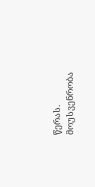წერას.
მოუსვენრობა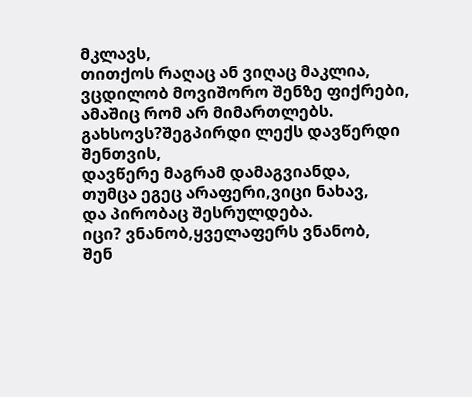მკლავს,
თითქოს რაღაც ან ვიღაც მაკლია,
ვცდილობ მოვიშორო შენზე ფიქრები,
ამაშიც რომ არ მიმართლებს.
გახსოვს?შეგპირდი ლექს დავწერდი შენთვის,
დავწერე მაგრამ დამაგვიანდა,
თუმცა ეგეც არაფერი,ვიცი ნახავ,
და პირობაც შესრულდება.
იცი? ვნანობ,ყველაფერს ვნანობ,
შენ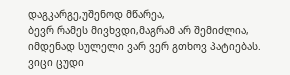დაგკარგე,უშენოდ მწარეა,
ბევრ რამეს მივხვდი,მაგრამ არ შემიძლია,
იმდენად სულელი ვარ ვერ გთხოვ პატიებას.
ვიცი ცუდი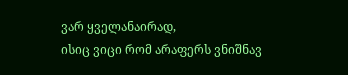ვარ ყველანაირად,
ისიც ვიცი რომ არაფერს ვნიშნავ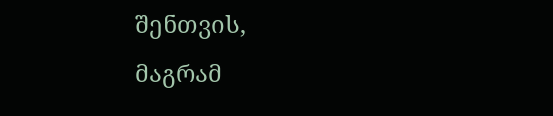შენთვის,
მაგრამ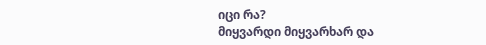იცი რა?
მიყვარდი მიყვარხარ და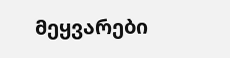მეყვარები